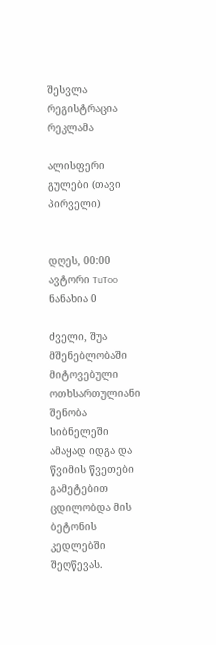შესვლა
რეგისტრაცია
რეკლამა

ალისფერი გულები (თავი პირველი)


დღეს, 00:00
ავტორი TuToo
ნანახია 0

ძველი, შუა მშენებლობაში მიტოვებული ოთხსართულიანი შენობა სიბნელეში ამაყად იდგა და წვიმის წვეთები გამეტებით ცდილობდა მის ბეტონის კედლებში შეღწევას.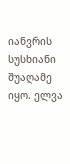იანვრის სუსხიანი შუაღამე იყო. ელვა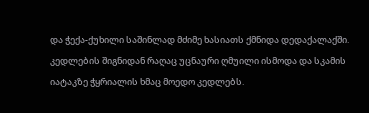და ჭექა-ქუხილი საშინლად მძიმე ხასიათს ქმნიდა დედაქალაქში. კედლების შიგნიდან რაღაც უცნაური ღმუილი ისმოდა და სკამის იატაკზე ჭყრიალის ხმაც მოედო კედლებს.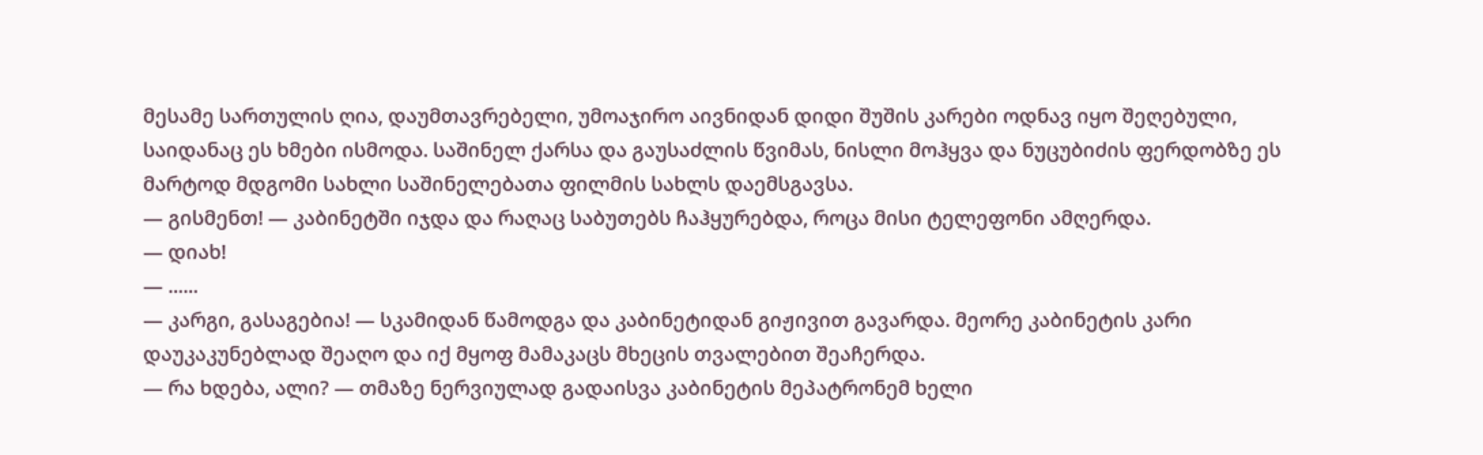მესამე სართულის ღია, დაუმთავრებელი, უმოაჯირო აივნიდან დიდი შუშის კარები ოდნავ იყო შეღებული, საიდანაც ეს ხმები ისმოდა. საშინელ ქარსა და გაუსაძლის წვიმას, ნისლი მოჰყვა და ნუცუბიძის ფერდობზე ეს მარტოდ მდგომი სახლი საშინელებათა ფილმის სახლს დაემსგავსა.
— გისმენთ! — კაბინეტში იჯდა და რაღაც საბუთებს ჩაჰყურებდა, როცა მისი ტელეფონი ამღერდა.
— დიახ!
— ......
— კარგი, გასაგებია! — სკამიდან წამოდგა და კაბინეტიდან გიჟივით გავარდა. მეორე კაბინეტის კარი დაუკაკუნებლად შეაღო და იქ მყოფ მამაკაცს მხეცის თვალებით შეაჩერდა.
— რა ხდება, ალი? — თმაზე ნერვიულად გადაისვა კაბინეტის მეპატრონემ ხელი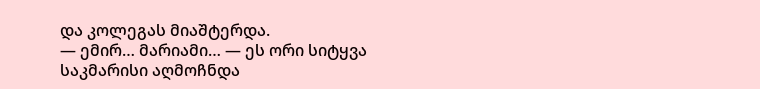და კოლეგას მიაშტერდა.
— ემირ… მარიამი… — ეს ორი სიტყვა საკმარისი აღმოჩნდა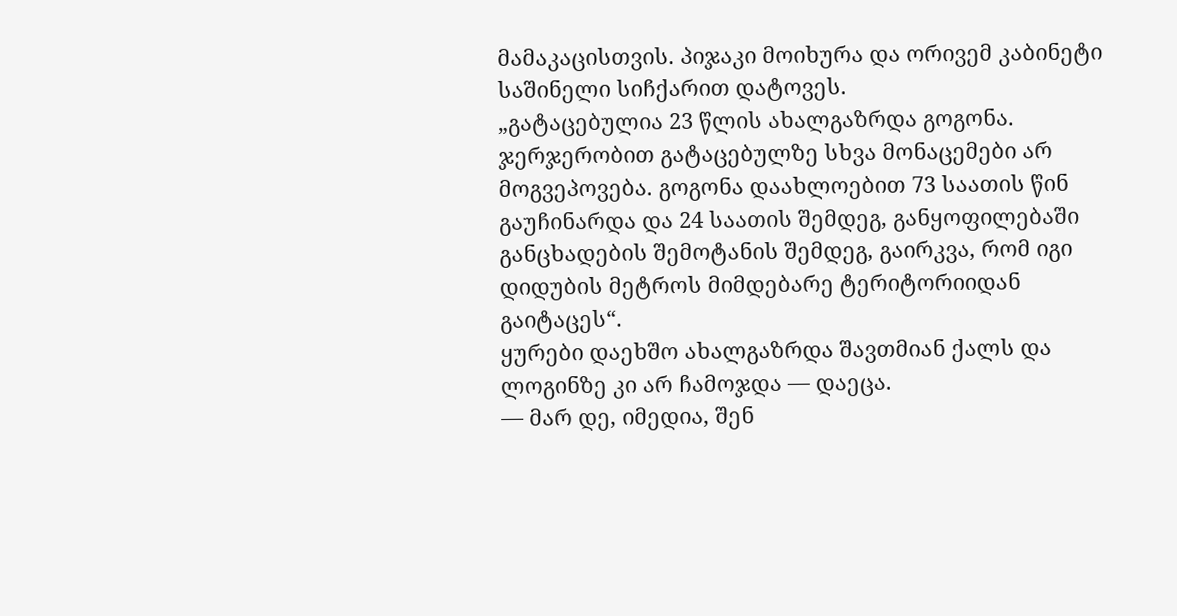მამაკაცისთვის. პიჯაკი მოიხურა და ორივემ კაბინეტი საშინელი სიჩქარით დატოვეს.
„გატაცებულია 23 წლის ახალგაზრდა გოგონა. ჯერჯერობით გატაცებულზე სხვა მონაცემები არ მოგვეპოვება. გოგონა დაახლოებით 73 საათის წინ გაუჩინარდა და 24 საათის შემდეგ, განყოფილებაში განცხადების შემოტანის შემდეგ, გაირკვა, რომ იგი დიდუბის მეტროს მიმდებარე ტერიტორიიდან გაიტაცეს“.
ყურები დაეხშო ახალგაზრდა შავთმიან ქალს და ლოგინზე კი არ ჩამოჯდა — დაეცა.
— მარ დე, იმედია, შენ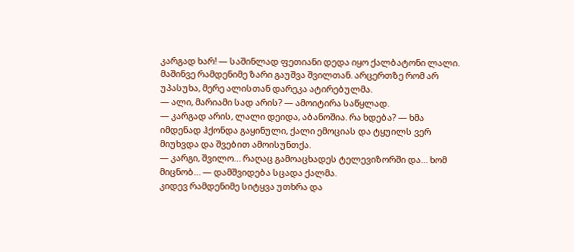კარგად ხარ! — საშინლად ფეთიანი დედა იყო ქალბატონი ლალი. მაშინვე რამდენიმე ზარი გაუშვა შვილთან. არცერთზე რომ არ უპასუხა, მერე ალისთან დარეკა ატირებულმა.
— ალი, მარიამი სად არის? — ამოიტირა საწყლად.
— კარგად არის, ლალი დეიდა, აბანოშია. რა ხდება? — ხმა იმდენად ჰქონდა გაყინული, ქალი ემოციას და ტყუილს ვერ მიუხვდა და შვებით ამოისუნთქა.
— კარგი, შვილო… რაღაც გამოაცხადეს ტელევიზორში და… ხომ მიცნობ… — დამშვიდება სცადა ქალმა.
კიდევ რამდენიმე სიტყვა უთხრა და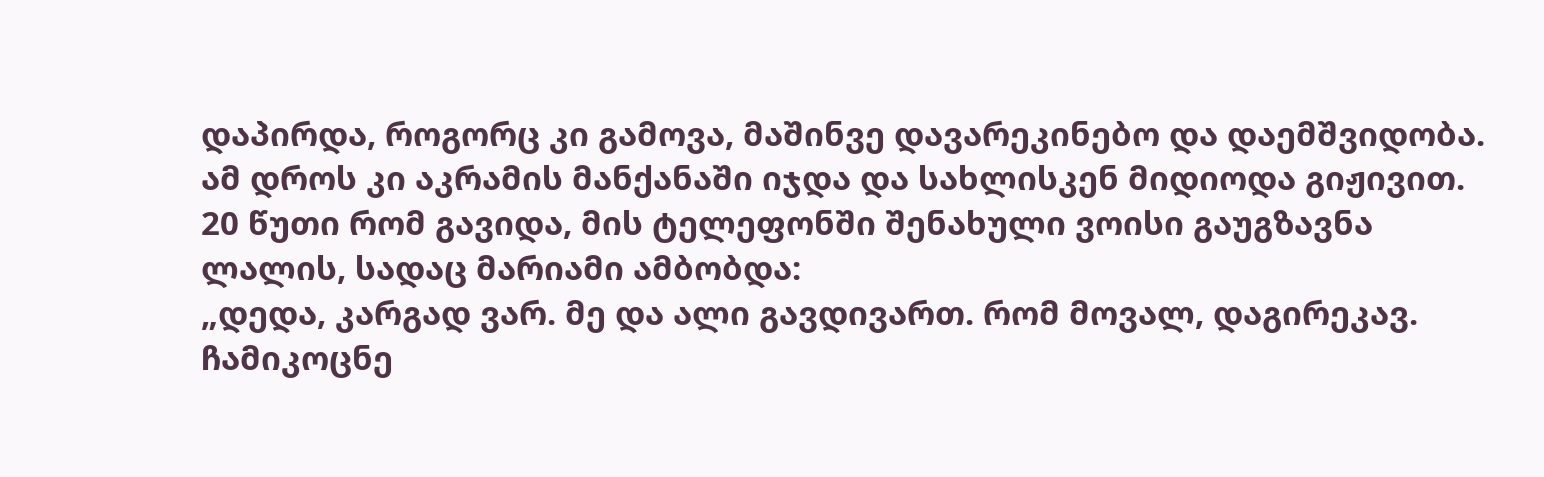დაპირდა, როგორც კი გამოვა, მაშინვე დავარეკინებო და დაემშვიდობა. ამ დროს კი აკრამის მანქანაში იჯდა და სახლისკენ მიდიოდა გიჟივით. 20 წუთი რომ გავიდა, მის ტელეფონში შენახული ვოისი გაუგზავნა ლალის, სადაც მარიამი ამბობდა:
„დედა, კარგად ვარ. მე და ალი გავდივართ. რომ მოვალ, დაგირეკავ. ჩამიკოცნე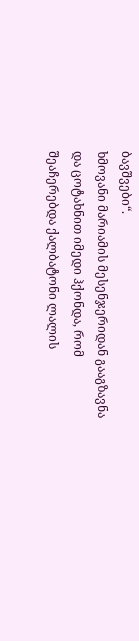ბავშვები“.
ხმოვანი მარიამის მესენჯერიდან გააგზავნა და ცოტახნით იმედი ჰქონდა, რომ შეაჩერებდა ქალბატონი ლალის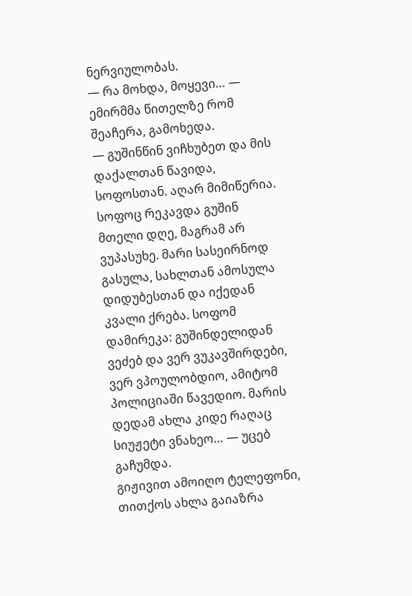ნერვიულობას.
— რა მოხდა, მოყევი… — ემირმმა წითელზე რომ შეაჩერა, გამოხედა.
— გუშინწინ ვიჩხუბეთ და მის დაქალთან წავიდა, სოფოსთან. აღარ მიმიწერია. სოფოც რეკავდა გუშინ მთელი დღე, მაგრამ არ ვუპასუხე. მარი სასეირნოდ გასულა, სახლთან ამოსულა დიდუბესთან და იქედან კვალი ქრება. სოფომ დამირეკა: გუშინდელიდან ვეძებ და ვერ ვუკავშირდები, ვერ ვპოულობდიო, ამიტომ პოლიციაში წავედიო. მარის დედამ ახლა კიდე რაღაც სიუჟეტი ვნახეო… — უცებ გაჩუმდა.
გიჟივით ამოიღო ტელეფონი, თითქოს ახლა გაიაზრა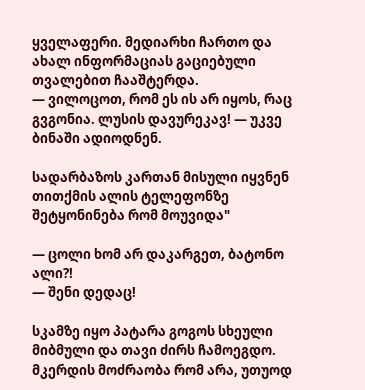ყველაფერი. მედიარხი ჩართო და ახალ ინფორმაციას გაციებული თვალებით ჩააშტერდა.
— ვილოცოთ, რომ ეს ის არ იყოს, რაც გვგონია. ლუსის დავურეკავ! — უკვე ბინაში ადიოდნენ.

სადარბაზოს კართან მისული იყვნენ თითქმის ალის ტელეფონზე შეტყონინება რომ მოუვიდა"

— ცოლი ხომ არ დაკარგეთ, ბატონო ალი?!
— შენი დედაც!

სკამზე იყო პატარა გოგოს სხეული მიბმული და თავი ძირს ჩამოეგდო. მკერდის მოძრაობა რომ არა, უთუოდ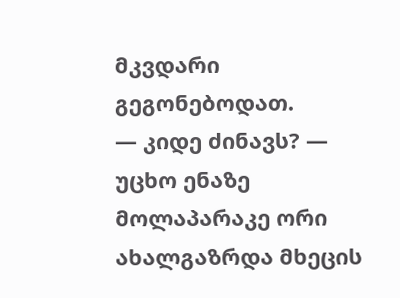მკვდარი გეგონებოდათ.
— კიდე ძინავს? — უცხო ენაზე მოლაპარაკე ორი ახალგაზრდა მხეცის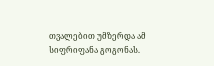თვალებით უმზერდა ამ სიფრიფანა გოგონას.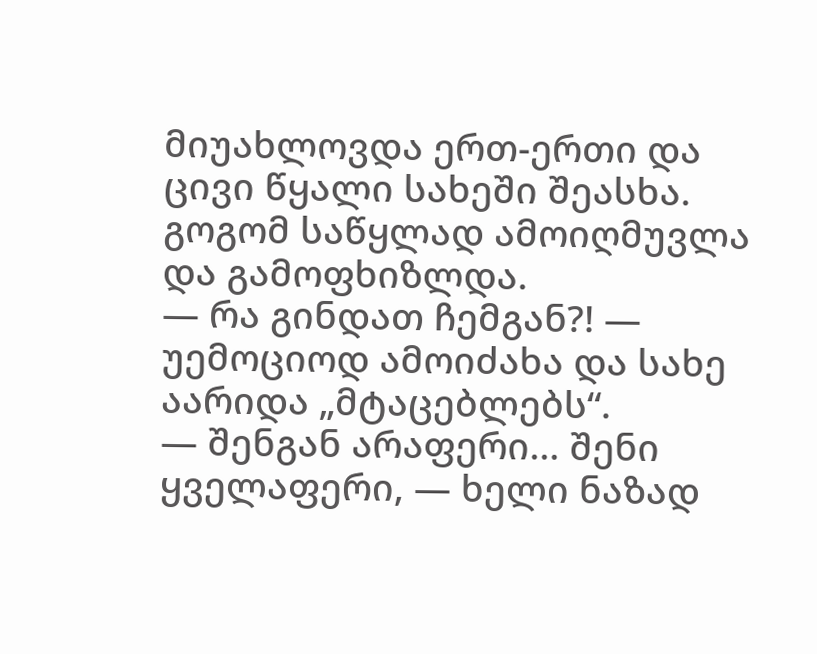მიუახლოვდა ერთ-ერთი და ცივი წყალი სახეში შეასხა. გოგომ საწყლად ამოიღმუვლა და გამოფხიზლდა.
— რა გინდათ ჩემგან?! — უემოციოდ ამოიძახა და სახე აარიდა „მტაცებლებს“.
— შენგან არაფერი… შენი ყველაფერი, — ხელი ნაზად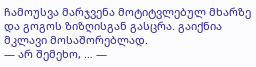ჩამოუსვა მარჯვენა მოტიტვლებულ მხარზე და გოგოს ზიზღისგან გასცრა. გაიქნია მკლავი მოსაშორებლად.
— არ შემეხო, … —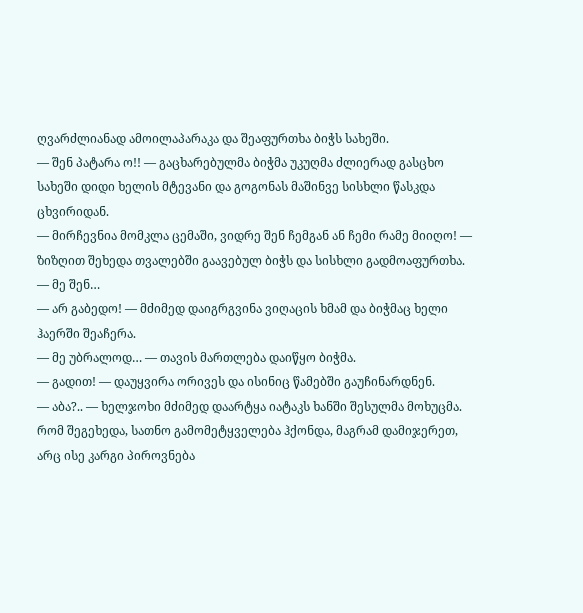ღვარძლიანად ამოილაპარაკა და შეაფურთხა ბიჭს სახეში.
— შენ პატარა ო!! — გაცხარებულმა ბიჭმა უკუღმა ძლიერად გასცხო სახეში დიდი ხელის მტევანი და გოგონას მაშინვე სისხლი წასკდა ცხვირიდან.
— მირჩევნია მომკლა ცემაში, ვიდრე შენ ჩემგან ან ჩემი რამე მიიღო! — ზიზღით შეხედა თვალებში გაავებულ ბიჭს და სისხლი გადმოაფურთხა.
— მე შენ…
— არ გაბედო! — მძიმედ დაიგრგვინა ვიღაცის ხმამ და ბიჭმაც ხელი ჰაერში შეაჩერა.
— მე უბრალოდ… — თავის მართლება დაიწყო ბიჭმა.
— გადით! — დაუყვირა ორივეს და ისინიც წამებში გაუჩინარდნენ.
— აბა?.. — ხელჯოხი მძიმედ დაარტყა იატაკს ხანში შესულმა მოხუცმა. რომ შეგეხედა, სათნო გამომეტყველება ჰქონდა, მაგრამ დამიჯერეთ, არც ისე კარგი პიროვნება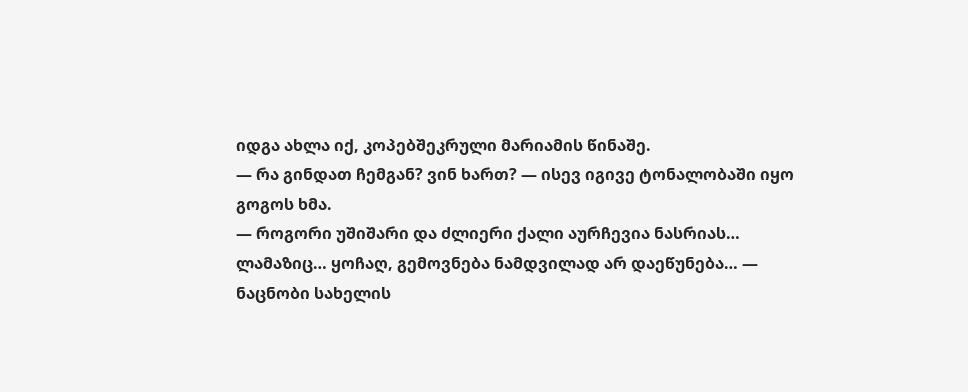იდგა ახლა იქ, კოპებშეკრული მარიამის წინაშე.
— რა გინდათ ჩემგან? ვინ ხართ? — ისევ იგივე ტონალობაში იყო გოგოს ხმა.
— როგორი უშიშარი და ძლიერი ქალი აურჩევია ნასრიას… ლამაზიც… ყოჩაღ, გემოვნება ნამდვილად არ დაეწუნება… — ნაცნობი სახელის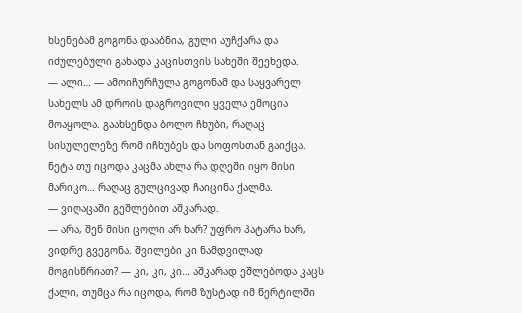ხსენებამ გოგონა დააბნია, გული აუჩქარა და იძულებული გახადა კაცისთვის სახეში შეეხედა.
— ალი… — ამოიჩურჩულა გოგონამ და საყვარელ სახელს ამ დროის დაგროვილი ყველა ემოცია მოაყოლა. გაახსენდა ბოლო ჩხუბი, რაღაც სისულელეზე რომ იჩხუბეს და სოფოსთან გაიქცა. ნეტა თუ იცოდა კაცმა ახლა რა დღეში იყო მისი მარიკო… რაღაც გულცივად ჩაიცინა ქალმა.
— ვიღაცაში გეშლებით აშკარად.
— არა, შენ მისი ცოლი არ ხარ? უფრო პატარა ხარ, ვიდრე გვეგონა. შვილები კი ნამდვილად მოგისწრიათ? — კი, კი, კი… აშკარად ეშლებოდა კაცს ქალი, თუმცა რა იცოდა, რომ ზუსტად იმ წერტილში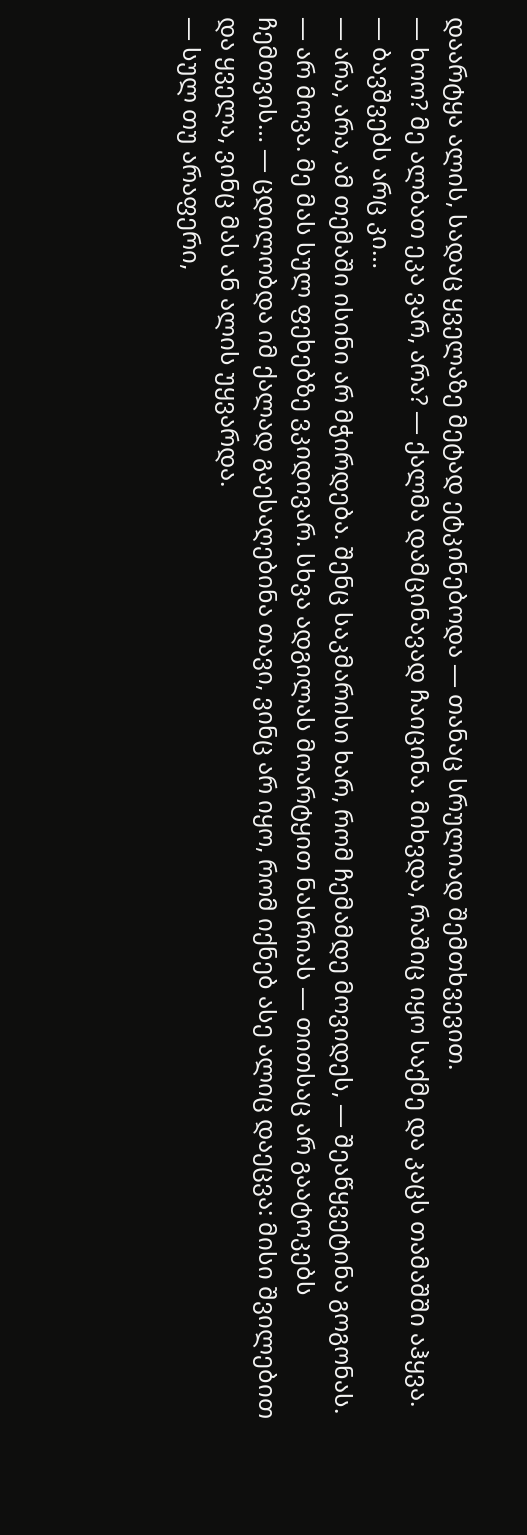დაარტყა ალის, სადაც ყველაზე მეტად ეტკინებოდა — თანაც სრულიად შემთხვევით.
— ხოო? მე ალბათ ეკა ვარ, არა? — ქალმა დამცინავად ჩაიცინა. მიხვდა, რაშიც იყო საქმე და კაცს თამაშში აჰყვა.
— ბავშვებს არც კი…
— არა, არა, ამ თემაში ისინი არ მჭირდება. შენც საკმარისი ხარ, რომ ჩემამდე მოვიდეს, — შეაწყვეტინა გოგონას.
— არ მოვა. მე მას სულ ფეხებზე ვკიდივარ. სხვა ადგილას მოარტყით ნასრიას — თითსაც არ გაატოკებს ჩემთვის… — ცდილობდა იმ ქალად გაესაღებინა თავი, ვინც არ იყო, რომ იქნებ ასე ალიც დაეცვა: მისი შვილებით და ყველა, ვინც მას ან ალის უყვარდა.
— სულ თუ არაფერი,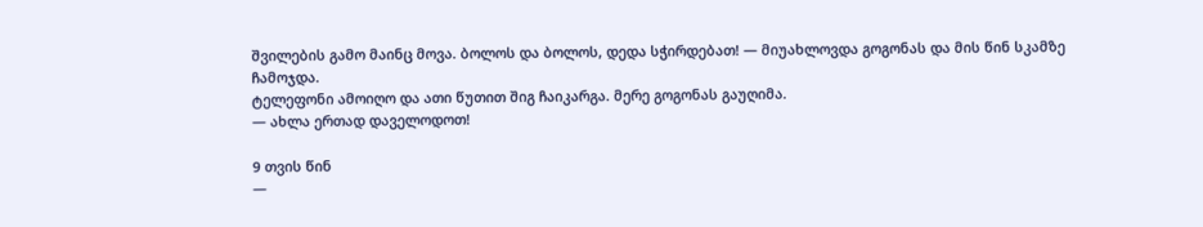შვილების გამო მაინც მოვა. ბოლოს და ბოლოს, დედა სჭირდებათ! — მიუახლოვდა გოგონას და მის წინ სკამზე ჩამოჯდა.
ტელეფონი ამოიღო და ათი წუთით შიგ ჩაიკარგა. მერე გოგონას გაუღიმა.
— ახლა ერთად დაველოდოთ!

9 თვის წინ
—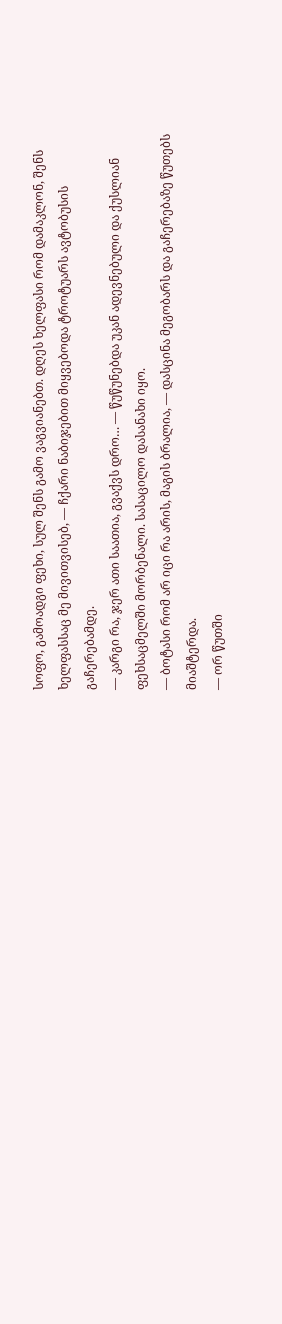სოფო, გამოადგი ფეხი, სულ შენს გამო ვაგვიანებთ. დღეს ხელფასი რომ დამაკლონ, შენს ხელფასსაც მე მივითვისებ, — ჩქარი ნაბიჯებით მიყვებოდა ტროტუარს ავტობუსის გაჩერებამდე.
— კარგი რა, ჯერ ათი საათია, გვაქვს დრო… — წუწუნებდა უკან ადევნებული და ქუსლიან ფეხსაცმელში მორბენალი. სასაცილო დასანახი იყო.
— ბოტასი რომ არ იცი რა არის, მაგის ბრალია, — დასცინა მეგობარს და გაჩერებაზე წუთებს მიაშტერდა.
— ორ წუთში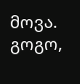მოვა. გოგო,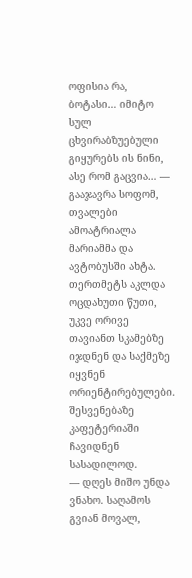ოფისია რა, ბოტასი… იმიტო სულ ცხვირაბზუებული გიყურებს ის ნინი, ასე რომ გაცვია… — გააჯავრა სოფომ, თვალები ამოატრიალა მარიამმა და ავტობუსში ახტა.
თერთმეტს აკლდა ოცდახუთი წუთი, უკვე ორივე თავიანთ სკამებზე იჯდნენ და საქმეზე იყვნენ ორიენტირებულები.
შესვენებაზე კაფეტერიაში ჩავიდნენ სასადილოდ.
— დღეს მიშო უნდა ვნახო. საღამოს გვიან მოვალ,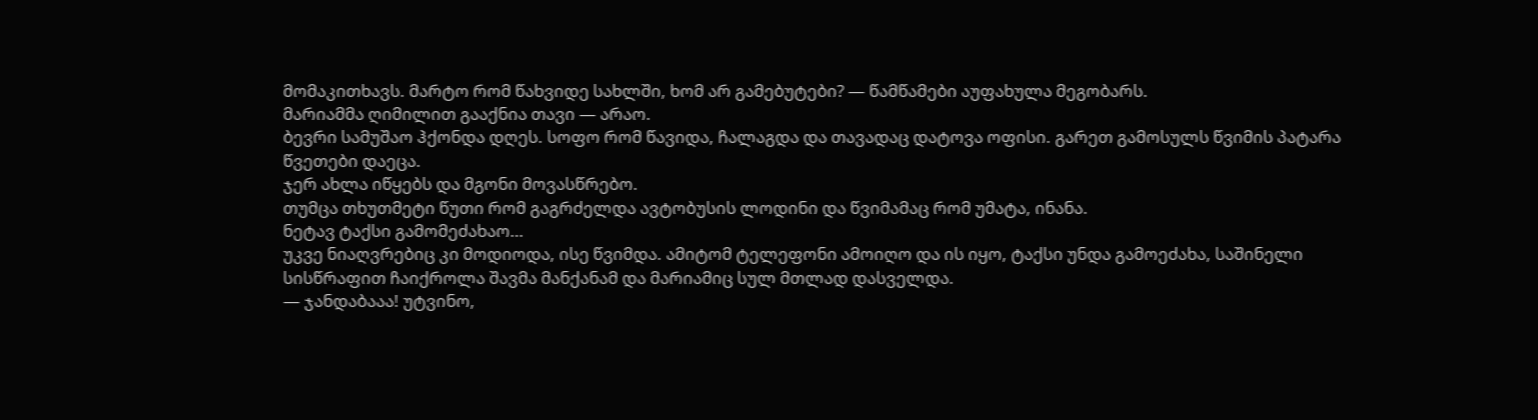მომაკითხავს. მარტო რომ წახვიდე სახლში, ხომ არ გამებუტები? — წამწამები აუფახულა მეგობარს.
მარიამმა ღიმილით გააქნია თავი — არაო.
ბევრი სამუშაო ჰქონდა დღეს. სოფო რომ წავიდა, ჩალაგდა და თავადაც დატოვა ოფისი. გარეთ გამოსულს წვიმის პატარა წვეთები დაეცა.
ჯერ ახლა იწყებს და მგონი მოვასწრებო.
თუმცა თხუთმეტი წუთი რომ გაგრძელდა ავტობუსის ლოდინი და წვიმამაც რომ უმატა, ინანა.
ნეტავ ტაქსი გამომეძახაო…
უკვე ნიაღვრებიც კი მოდიოდა, ისე წვიმდა. ამიტომ ტელეფონი ამოიღო და ის იყო, ტაქსი უნდა გამოეძახა, საშინელი სისწრაფით ჩაიქროლა შავმა მანქანამ და მარიამიც სულ მთლად დასველდა.
— ჯანდაბააა! უტვინო,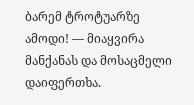ბარემ ტროტუარზე ამოდი! — მიაყვირა მანქანას და მოსაცმელი დაიფერთხა.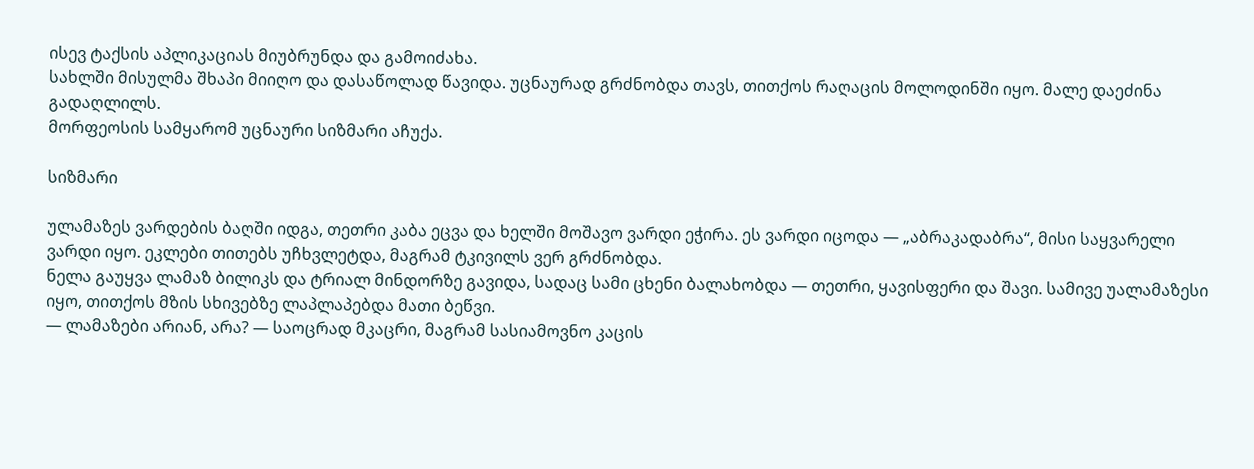ისევ ტაქსის აპლიკაციას მიუბრუნდა და გამოიძახა.
სახლში მისულმა შხაპი მიიღო და დასაწოლად წავიდა. უცნაურად გრძნობდა თავს, თითქოს რაღაცის მოლოდინში იყო. მალე დაეძინა გადაღლილს.
მორფეოსის სამყარომ უცნაური სიზმარი აჩუქა.

სიზმარი

ულამაზეს ვარდების ბაღში იდგა, თეთრი კაბა ეცვა და ხელში მოშავო ვარდი ეჭირა. ეს ვარდი იცოდა — „აბრაკადაბრა“, მისი საყვარელი ვარდი იყო. ეკლები თითებს უჩხვლეტდა, მაგრამ ტკივილს ვერ გრძნობდა.
ნელა გაუყვა ლამაზ ბილიკს და ტრიალ მინდორზე გავიდა, სადაც სამი ცხენი ბალახობდა — თეთრი, ყავისფერი და შავი. სამივე უალამაზესი იყო, თითქოს მზის სხივებზე ლაპლაპებდა მათი ბეწვი.
— ლამაზები არიან, არა? — საოცრად მკაცრი, მაგრამ სასიამოვნო კაცის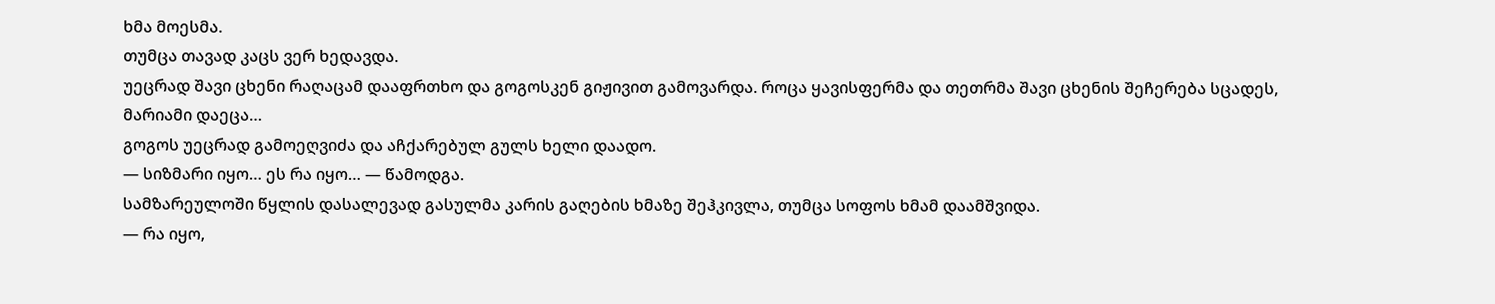ხმა მოესმა.
თუმცა თავად კაცს ვერ ხედავდა.
უეცრად შავი ცხენი რაღაცამ დააფრთხო და გოგოსკენ გიჟივით გამოვარდა. როცა ყავისფერმა და თეთრმა შავი ცხენის შეჩერება სცადეს, მარიამი დაეცა…
გოგოს უეცრად გამოეღვიძა და აჩქარებულ გულს ხელი დაადო.
— სიზმარი იყო… ეს რა იყო… — წამოდგა.
სამზარეულოში წყლის დასალევად გასულმა კარის გაღების ხმაზე შეჰკივლა, თუმცა სოფოს ხმამ დაამშვიდა.
— რა იყო,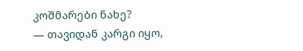კოშმარები ნახე?
— თავიდან კარგი იყო,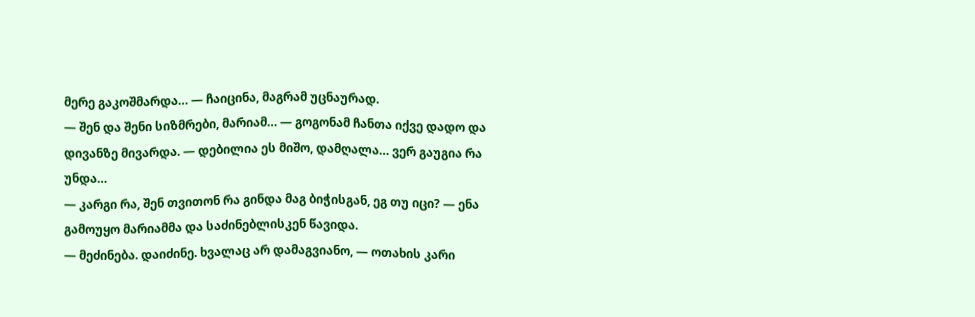მერე გაკოშმარდა… — ჩაიცინა, მაგრამ უცნაურად.
— შენ და შენი სიზმრები, მარიამ… — გოგონამ ჩანთა იქვე დადო და დივანზე მივარდა. — დებილია ეს მიშო, დამღალა… ვერ გაუგია რა უნდა…
— კარგი რა, შენ თვითონ რა გინდა მაგ ბიჭისგან, ეგ თუ იცი? — ენა გამოუყო მარიამმა და საძინებლისკენ წავიდა.
— მეძინება. დაიძინე. ხვალაც არ დამაგვიანო, — ოთახის კარი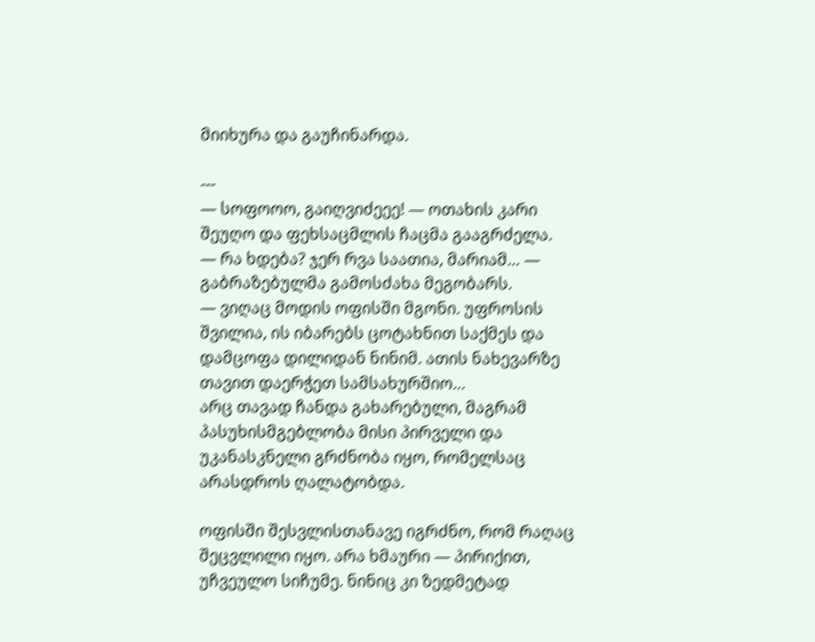მიიხურა და გაუჩინარდა.

---
— სოფოოო, გაიღვიძეეე! — ოთახის კარი შეუღო და ფეხსაცმლის ჩაცმა გააგრძელა.
— რა ხდება? ჯერ რვა საათია, მარიამ… — გაბრაზებულმა გამოსძახა მეგობარს.
— ვიღაც მოდის ოფისში მგონი. უფროსის შვილია, ის იბარებს ცოტახნით საქმეს და დამცოფა დილიდან ნინიმ. ათის ნახევარზე თავით დაერჭეთ სამსახურშიო…
არც თავად ჩანდა გახარებული, მაგრამ პასუხისმგებლობა მისი პირველი და უკანასკნელი გრძნობა იყო, რომელსაც არასდროს ღალატობდა.

ოფისში შესვლისთანავე იგრძნო, რომ რაღაც შეცვლილი იყო. არა ხმაური — პირიქით, უჩვეულო სიჩუმე. ნინიც კი ზედმეტად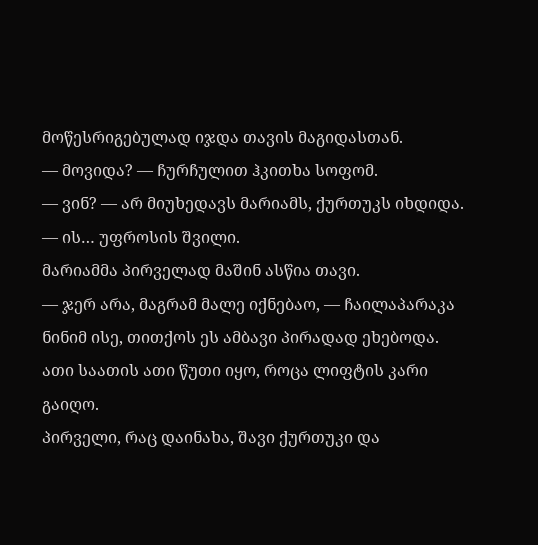მოწესრიგებულად იჯდა თავის მაგიდასთან.
— მოვიდა? — ჩურჩულით ჰკითხა სოფომ.
— ვინ? — არ მიუხედავს მარიამს, ქურთუკს იხდიდა.
— ის… უფროსის შვილი.
მარიამმა პირველად მაშინ ასწია თავი.
— ჯერ არა, მაგრამ მალე იქნებაო, — ჩაილაპარაკა ნინიმ ისე, თითქოს ეს ამბავი პირადად ეხებოდა.
ათი საათის ათი წუთი იყო, როცა ლიფტის კარი გაიღო.
პირველი, რაც დაინახა, შავი ქურთუკი და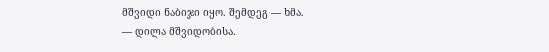მშვიდი ნაბიჯი იყო. შემდეგ — ხმა.
— დილა მშვიდობისა.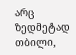არც ზედმეტად თბილი,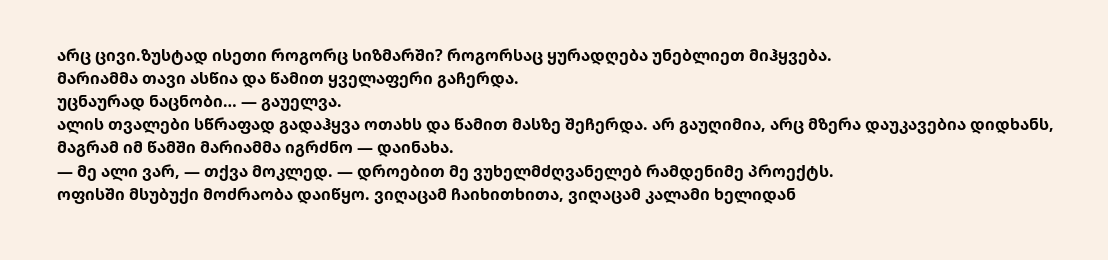არც ცივი.ზუსტად ისეთი როგორც სიზმარში? როგორსაც ყურადღება უნებლიეთ მიჰყვება.
მარიამმა თავი ასწია და წამით ყველაფერი გაჩერდა.
უცნაურად ნაცნობი… — გაუელვა.
ალის თვალები სწრაფად გადაჰყვა ოთახს და წამით მასზე შეჩერდა. არ გაუღიმია, არც მზერა დაუკავებია დიდხანს, მაგრამ იმ წამში მარიამმა იგრძნო — დაინახა.
— მე ალი ვარ, — თქვა მოკლედ. — დროებით მე ვუხელმძღვანელებ რამდენიმე პროექტს.
ოფისში მსუბუქი მოძრაობა დაიწყო. ვიღაცამ ჩაიხითხითა, ვიღაცამ კალამი ხელიდან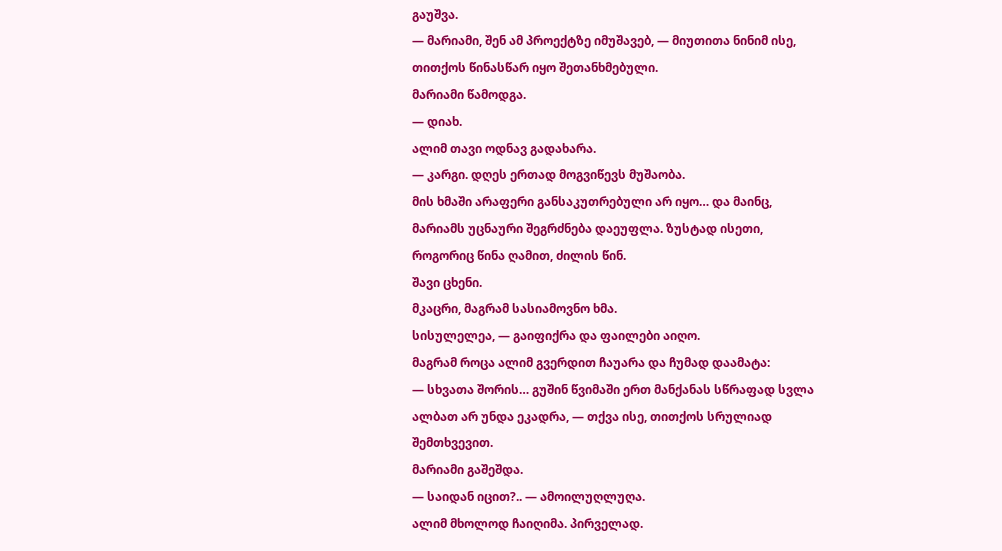გაუშვა.
— მარიამი, შენ ამ პროექტზე იმუშავებ, — მიუთითა ნინიმ ისე, თითქოს წინასწარ იყო შეთანხმებული.
მარიამი წამოდგა.
— დიახ.
ალიმ თავი ოდნავ გადახარა.
— კარგი. დღეს ერთად მოგვიწევს მუშაობა.
მის ხმაში არაფერი განსაკუთრებული არ იყო… და მაინც, მარიამს უცნაური შეგრძნება დაეუფლა. ზუსტად ისეთი, როგორიც წინა ღამით, ძილის წინ.
შავი ცხენი.
მკაცრი, მაგრამ სასიამოვნო ხმა.
სისულელეა, — გაიფიქრა და ფაილები აიღო.
მაგრამ როცა ალიმ გვერდით ჩაუარა და ჩუმად დაამატა:
— სხვათა შორის… გუშინ წვიმაში ერთ მანქანას სწრაფად სვლა ალბათ არ უნდა ეკადრა, — თქვა ისე, თითქოს სრულიად შემთხვევით.
მარიამი გაშეშდა.
— საიდან იცით?.. — ამოილუღლუღა.
ალიმ მხოლოდ ჩაიღიმა. პირველად.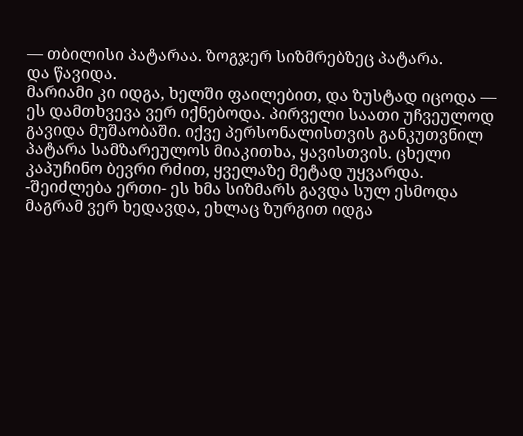— თბილისი პატარაა. ზოგჯერ სიზმრებზეც პატარა.
და წავიდა.
მარიამი კი იდგა, ხელში ფაილებით, და ზუსტად იცოდა —
ეს დამთხვევა ვერ იქნებოდა. პირველი საათი უჩვეულოდ გავიდა მუშაობაში. იქვე პერსონალისთვის განკუთვნილ პატარა სამზარეულოს მიაკითხა, ყავისთვის. ცხელი კაპუჩინო ბევრი რძით, ყველაზე მეტად უყვარდა.
-შეიძლება ერთი- ეს ხმა სიზმარს გავდა სულ ესმოდა მაგრამ ვერ ხედავდა, ეხლაც ზურგით იდგა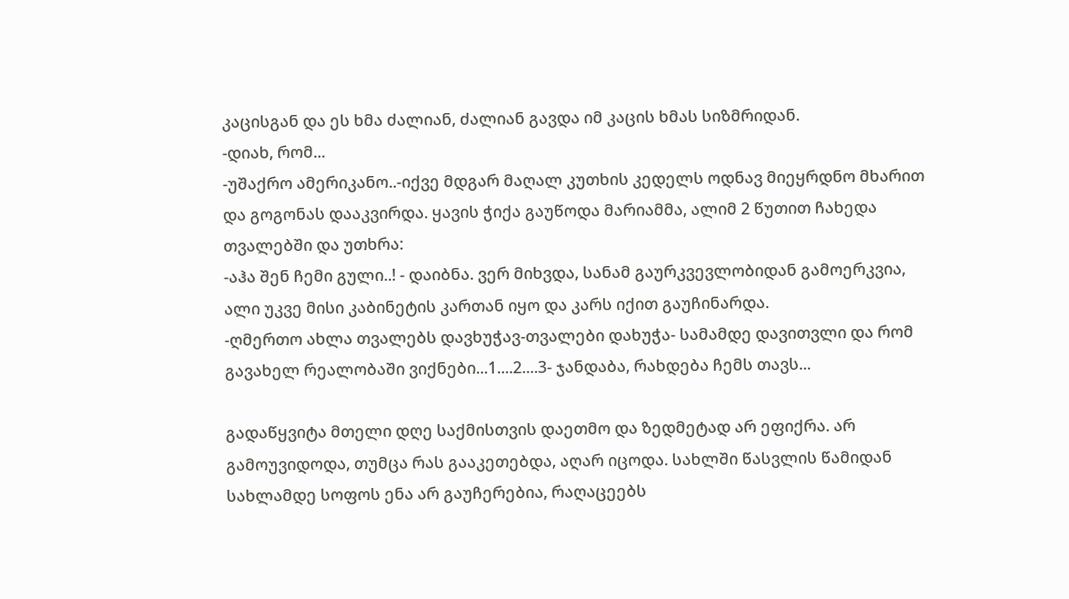კაცისგან და ეს ხმა ძალიან, ძალიან გავდა იმ კაცის ხმას სიზმრიდან.
-დიახ, რომ...
-უშაქრო ამერიკანო..-იქვე მდგარ მაღალ კუთხის კედელს ოდნავ მიეყრდნო მხარით და გოგონას დააკვირდა. ყავის ჭიქა გაუწოდა მარიამმა, ალიმ 2 წუთით ჩახედა თვალებში და უთხრა:
-აჰა შენ ჩემი გული..! - დაიბნა. ვერ მიხვდა, სანამ გაურკვევლობიდან გამოერკვია, ალი უკვე მისი კაბინეტის კართან იყო და კარს იქით გაუჩინარდა.
-ღმერთო ახლა თვალებს დავხუჭავ-თვალები დახუჭა- სამამდე დავითვლი და რომ გავახელ რეალობაში ვიქნები...1....2....3- ჯანდაბა, რახდება ჩემს თავს...

გადაწყვიტა მთელი დღე საქმისთვის დაეთმო და ზედმეტად არ ეფიქრა. არ გამოუვიდოდა, თუმცა რას გააკეთებდა, აღარ იცოდა. სახლში წასვლის წამიდან სახლამდე სოფოს ენა არ გაუჩერებია, რაღაცეებს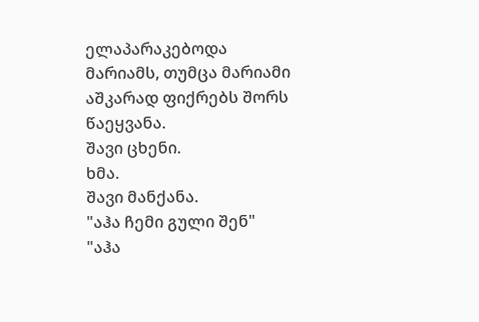ელაპარაკებოდა მარიამს, თუმცა მარიამი აშკარად ფიქრებს შორს წაეყვანა.
შავი ცხენი.
ხმა.
შავი მანქანა.
"აჰა ჩემი გული შენ"
"აჰა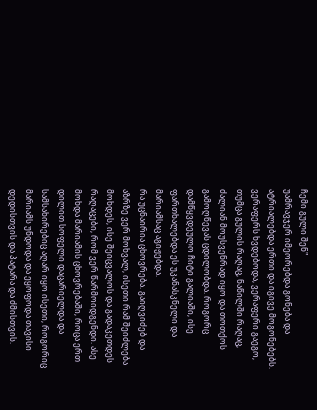ჩემი გული შენ"
უამრავჯერ იმეორებდა გონება და ატრიალებდა ერთი და იგივე მოგონებებს. ვერაფერს ხვდებოდა, ვერაფერი გაეგო, თუმცა გულის რაღაც, ნაწილში რაღაც, ძალიან მოუსვენრად იყო და თოთქოს გამოღწევას ცდილობდა. როგორც დამწყვდეულო ჩიტი გალიაში, ისე ფართხალებდა ეს უკანასკნელი და მარიამსაც აგიჟებდა.
რა უცნაირია ცხოვრება. გაიღვიძებ და აზრზე ვერ მოხვალ, ისეთი რამ შეიძლება მოხდეს, ისე შეიცვალოს და გადაკეთდეს რაღაცები, რომ ვერ წარმოიდგენდი. ასე მოხდა მარიამის ცხოვრებაში, როცა ერთ დილით სოფელი დაცარიელდა და სამსახირებიც აღარ იყო ისეთი, როგორიც მარიამს უნდოდა და ეყოფოდა თავისი დედისთვის და პატარა და ძმისთვის.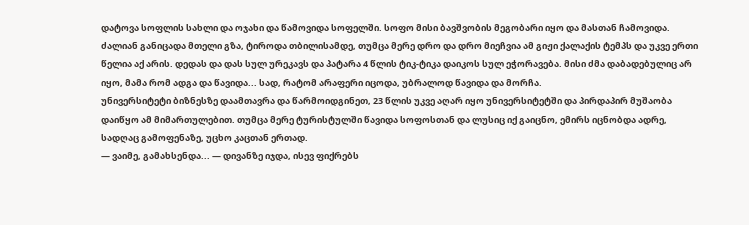დატოვა სოფლის სახლი და ოჯახი და წამოვიდა სოფელში. სოფო მისი ბავშვობის მეგობარი იყო და მასთან ჩამოვიდა. ძალიან განიცადა მთელი გზა, ტიროდა თბილისამდე, თუმცა მერე დრო და დრო მიეჩვია ამ გიჟი ქალაქის ტემპს და უკვე ერთი წელია აქ არის. დედას და დას სულ ურეკავს და პატარა 4 წლის ტიკ-ტიკა დაიკოს სულ ეჭორავება. მისი ძმა დაბადებულიც არ იყო, მამა რომ ადგა და წავიდა... სად, რატომ არაფერი იცოდა, უბრალოდ წავიდა და მორჩა.
უნივერსიტეტი ბიზნესზე დაამთავრა და წარმოიდგინეთ, 23 წლის უკვე აღარ იყო უნივერსიტეტში და პირდაპირ მუშაობა დაიწყო ამ მიმართულებით. თუმცა მერე ტურისტულში წავიდა სოფოსთან და ლუსიც იქ გაიცნო, ემირს იცნობდა ადრე, სადღაც გამოფენაზე, უცხო კაცთან ერთად.
— ვაიმე, გამახსენდა... — დივანზე იჯდა, ისევ ფიქრებს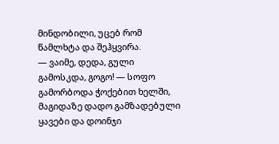მინდობილი, უცებ რომ წამლხტა და შეჰყვირა.
— ვაიმე, დედა, გული გამოსკდა, გოგო! — სოფო გამორბოდა ჭოქებით ხელში, მაგიდაზე დადო გამზადებული ყავები და დოინჯი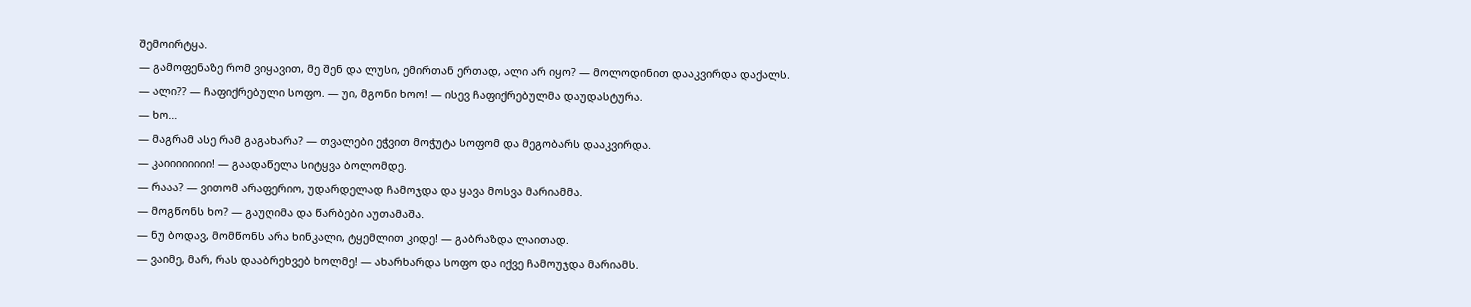შემოირტყა.
— გამოფენაზე რომ ვიყავით, მე შენ და ლუსი, ემირთან ერთად, ალი არ იყო? — მოლოდინით დააკვირდა დაქალს.
— ალი?? — ჩაფიქრებული სოფო. — უი, მგონი ხოო! — ისევ ჩაფიქრებულმა დაუდასტურა.
— ხო…
— მაგრამ ასე რამ გაგახარა? — თვალები ეჭვით მოჭუტა სოფომ და მეგობარს დააკვირდა.
— კაიიიიიიიი! — გაადაწელა სიტყვა ბოლომდე.
— რააა? — ვითომ არაფერიო, უდარდელად ჩამოჯდა და ყავა მოსვა მარიამმა.
— მოგწონს ხო? — გაუღიმა და წარბები აუთამაშა.
— ნუ ბოდავ, მომწონს არა ხინკალი, ტყემლით კიდე! — გაბრაზდა ლაითად.
— ვაიმე, მარ, რას დააბრეხვებ ხოლმე! — ახარხარდა სოფო და იქვე ჩამოუჯდა მარიამს.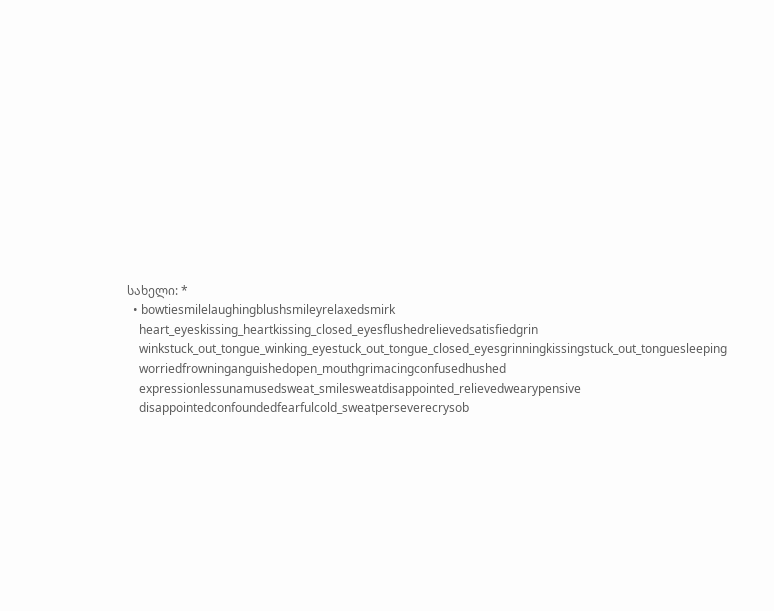სახელი: *
  • bowtiesmilelaughingblushsmileyrelaxedsmirk
    heart_eyeskissing_heartkissing_closed_eyesflushedrelievedsatisfiedgrin
    winkstuck_out_tongue_winking_eyestuck_out_tongue_closed_eyesgrinningkissingstuck_out_tonguesleeping
    worriedfrowninganguishedopen_mouthgrimacingconfusedhushed
    expressionlessunamusedsweat_smilesweatdisappointed_relievedwearypensive
    disappointedconfoundedfearfulcold_sweatperseverecrysob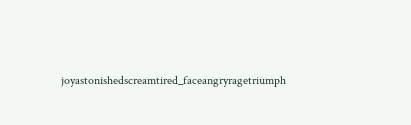joyastonishedscreamtired_faceangryragetriumph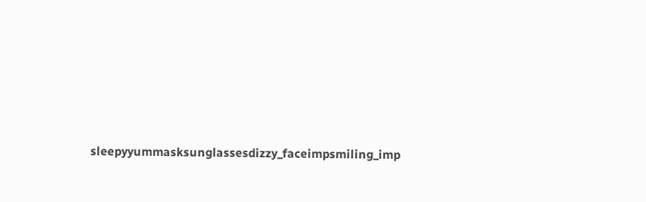sleepyyummasksunglassesdizzy_faceimpsmiling_imp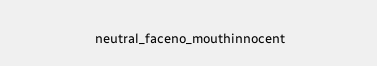neutral_faceno_mouthinnocent